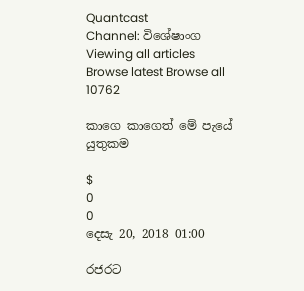Quantcast
Channel: විශේෂාංග
Viewing all articles
Browse latest Browse all 10762

කාගෙ කාගෙත් මේ පැයේ යුතුකම

$
0
0
දෙසැ 20, 2018 01:00

රජරට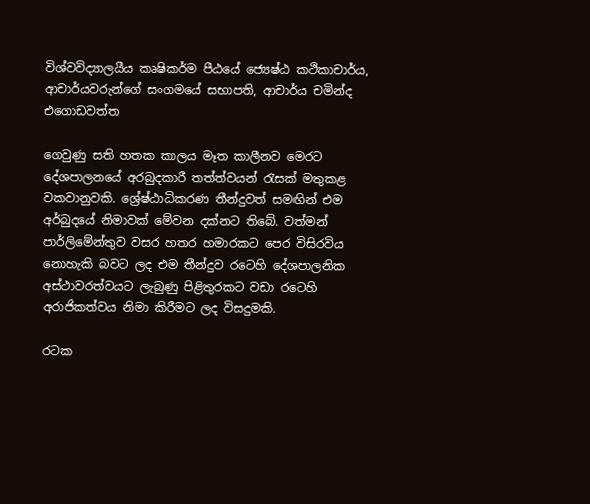විශ්වවිද්‍යාලයීය කෘෂිකර්ම පීඨයේ ‍ජ්‍යෙෂ්ඨ කථිකාචාර්ය, ආචාර්යවරුන්ගේ සංගමයේ සභාපති, ආචාර්ය චමින්ද එගොඩවත්ත

ගෙවුණු සති හතක කාලය මෑත කාලීනව මෙරට දේශපාලනයේ අරබුදකාරී තත්ත්වයන් රැසක් මතුකළ වකවානුවකි. ශ්‍රේෂ්ඨාධිකරණ තීන්දුවත් සමඟින් එම අර්බුදයේ නිමාවක් මේවන දක්නට තිබේ. වත්මන් පාර්ලිමේන්තුව වසර හතර හමාරකට පෙර විසිරවිය නොහැකි බවට ලද එම තීන්දුව රටෙහි දේශපාලනික අස්ථාවරත්වයට ලැබුණු පිළිතුරකට වඩා රටෙහි අරාජිකත්වය නිමා කිරීමට ලද විසදුමකි.

රටක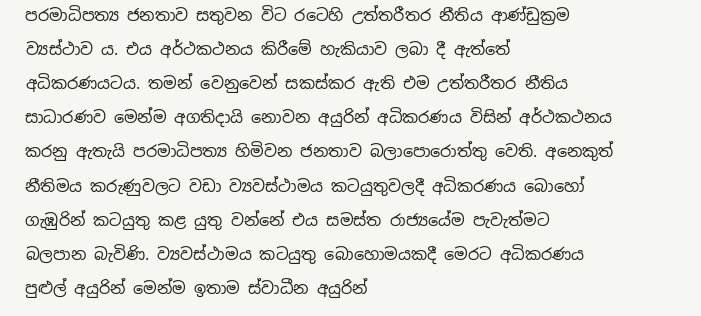පරමාධිපත්‍ය ජනතාව සතුවන විට රටෙහි උත්තරීතර නීතිය ආණ්ඩුක්‍රම ව්‍යස්ථාව ය. එය අර්ථකථනය කිරීමේ හැකියාව ලබා දී ඇත්තේ අධිකරණයටය. තමන් වෙනුවෙන් සකස්කර ඇති එම උත්තරීතර නීතිය සාධාරණව මෙන්ම අගතිදායි නොවන අයුරින් අධිකරණය විසින් අර්ථකථනය කරනු ඇතැයි පරමාධිපත්‍ය හිමිවන ජනතාව බලාපොරොත්තු වෙති. අනෙකුත් නීතිමය කරුණුවලට වඩා ව්‍යවස්ථාමය කටයුතුවලදී අධිකරණය බොහෝ ගැඹුරින් කටයුතු කළ යුතු වන්නේ එය සමස්ත රාජ්‍යයේම පැවැත්මට බලපාන බැවිණි. ව්‍යවස්ථාමය කටයුතු බොහොමයකදී මෙරට අධිකරණය පුළුල් අයුරින් මෙන්ම ඉතාම ස්වාධීන අයුරින්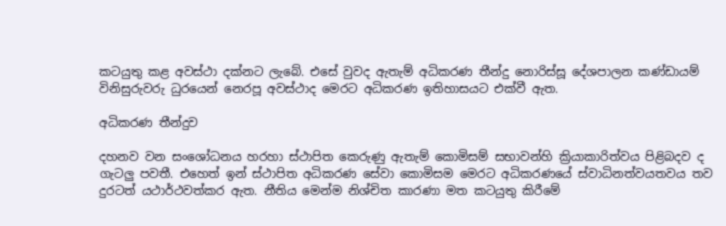කටයුතු කළ අවස්ථා දක්නට ලැබේ. එසේ වුවද ඇතැම් අධිකරණ තීන්දු නොරිස්සූ දේශපාලන කණ්ඩායම් විනිසුරුවරු ධුරයෙන් නෙරපූ අවස්ථාද මෙරට අධිකරණ ඉතිහාසයට එක්වී ඇත.

අධිකරණ තීන්දුව

දහනව වන සංශෝධනය හරහා ස්ථාපිත කෙරුණු ඇතැම් කොමිසම් සභාවන්හි ක්‍රියාකාරිත්වය පිළිබදව ද ගැටලු පවතී. එහෙත් ඉන් ස්ථාපිත අධිකරණ සේවා කොමිසම මෙරට අධිකරණයේ ස්වාධිනත්වයතවය තව දුරටත් යථාර්ථවත්කර ඇත. නීතිය මෙන්ම නිශ්චිත කාරණා මත කටයුතු කිරීමේ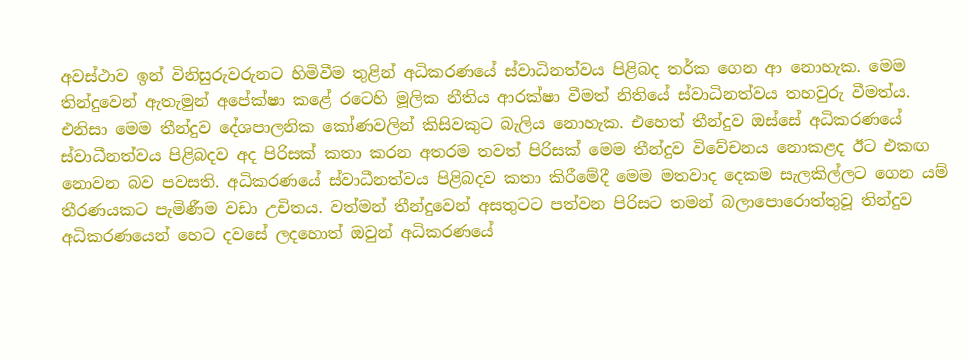අවස්ථාව ඉන් විනිසුරුවරුනට හිමිවීම තුළින් අධිකරණයේ ස්වාධිනත්වය පිළිබද තර්ක ගෙන ආ නොහැක. මෙම තින්දුවෙන් ඇතැමුන් අපේක්ෂා කළේ රටෙහි මූලික නීතිය ආරක්ෂා වීමත් නිතියේ ස්වාධිනත්වය තහවුරු වීමත්ය. එනිසා මෙම තීන්දුව දේශපාලනික කෝණවලින් කිසිවකුට බැලිය නොහැක. එහෙත් තීන්දුව ඔස්සේ අධිකරණයේ ස්වාධීනත්වය පිළිබදව අද පිරිසක් කතා කරන අතරම තවත් පිරිසක් මෙම තීන්දුව විවේචනය නොකළද ඊට එකඟ නොවන බව පවසති. අධිකරණයේ ස්වාධීනත්වය පිළිබදව කතා කිරීමේදී මෙම මතවාද දෙකම සැලකිල්ලට ගෙන යම් තීරණයකට පැමිණීම වඩා උචිතය. වත්මන් තීන්දුවෙන් අසතුටට පත්වන පිරිසට තමන් බලාපොරොත්තුවූ තින්දුව අධිකරණයෙන් හෙට දවසේ ලදහොත් ඔවුන් අධිකරණයේ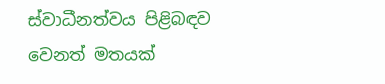ස්වාධීනත්වය පිළිබඳව වෙනත් මතයක්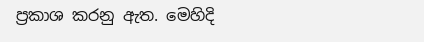ප්‍රකාශ කරනු ඇත. මෙහිදි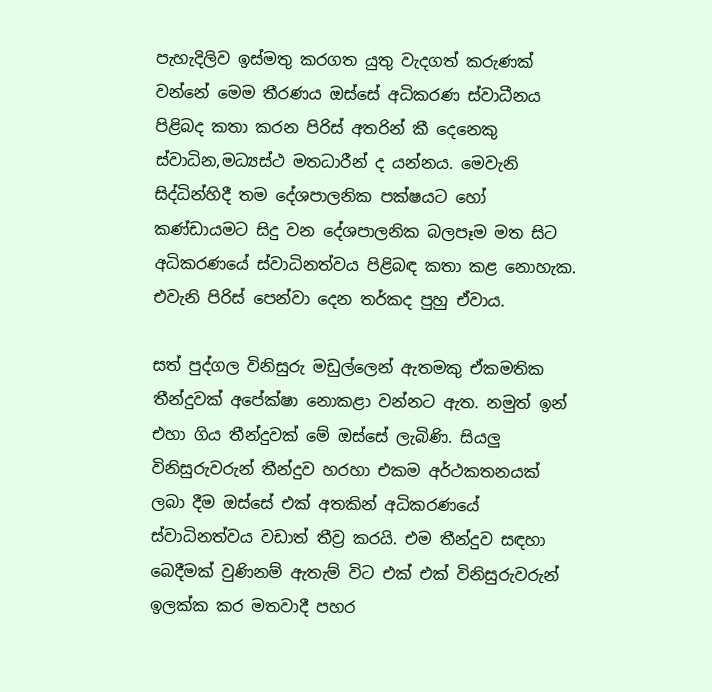පැහැදිලිව ඉස්මතු කරගත යුතු වැදගත් කරුණක් වන්නේ මෙම තීරණය ඔස්සේ අධිකරණ ස්වාධීනය පිළිබද කතා කරන පිරිස් අතරින් කී දෙනෙකු ස්වාධින,මධ්‍යස්ථ මතධාරීන් ද යන්නය. මෙවැනි සිද්ධින්හිදී තම දේශපාලනික පක්ෂයට හෝ කණ්ඩායමට සිදු වන දේශපාලනික බලපෑම මත සිට අධිකරණයේ ස්වාධිනත්වය පිළිබඳ කතා කළ නොහැක. එවැනි පිරිස් පෙන්වා දෙන තර්කද පුහු ඒවාය.

සත් පුද්ගල විනිසුරු මඩුල්ලෙන් ඇතමකු ඒකමතික තීන්දුවක් අපේක්ෂා නොකළා වන්නට ඇත. නමුත් ඉන් එහා ගිය තීන්දුවක් මේ ඔස්සේ ලැබිණි. සියලු විනිසුරුවරුන් තීන්දුව හරහා එකම අර්ථකතනයක් ලබා දීම ඔස්සේ එක් අතකින් අධිකරණයේ ස්වාධිනත්වය වඩාත් තීව්‍ර කරයි. එම තීන්දුව සඳහා‍ බෙදීමක් වුණිනම් ඇතැම් විට එක් එක් විනිසුරුවරුන් ඉලක්ක කර මතවාදී පහර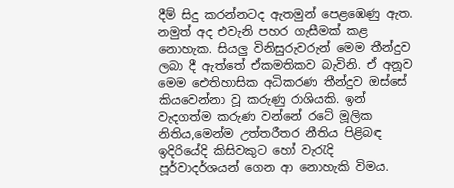දීම් සිදු කරන්නටද ඇතමුන් පෙළඹෙණු ඇත. නමුත් අද එවැනි පහර ගැසීමක් කළ නොහැක. සියලු විනිසුරුවරුන් මෙම තීන්දුව ලබා දී ඇත්තේ ඒකමතිකව බැවිනි. ඒ අනූව මෙම ඓතිහාසික අධිකරණ තීන්දුව ඔස්සේ කියවෙන්නා වූ කරුණු රාශියකි. ඉන් වැදගත්ම කරුණ වන්නේ රටේ මූලික නිතිය,මෙන්ම උත්තරීතර නීතිය පිළිබඳ ඉදිරියේදි කිසිවකුට හෝ වැරැදි පූර්වාදර්ශයන් ගෙන ආ නොහැකි විමය.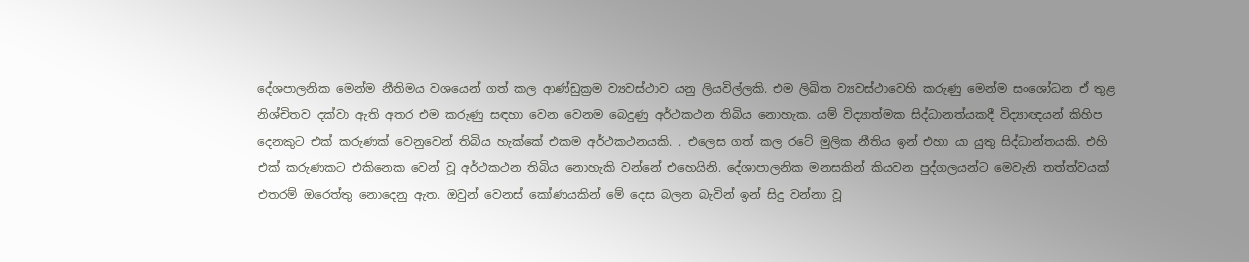දේශපාලනික මෙන්ම නීතිමය වශයෙන් ගත් කල ආණ්ඩුක්‍රම ව්‍යවස්ථාව යනු ලියවිල්ලකි. එම ලිඛිත ව්‍යවස්ථාවෙහි කරුණු මෙන්ම සංශෝධන ඒ තුළ නිශ්චිතව දක්වා ඇති අතර එම කරුණු සඳහා වෙන වෙනම බෙදුණු අර්ථකථන තිබිය නොහැක. යම් විද්‍යාත්මක සිද්ධානත්යකදී විද්‍යාඥයන් කිහිප දෙනකුට එක් කරුණක් වෙනුවෙන් තිබිය හැක්කේ එකම අර්ථකථනයකි. . එලෙස ගත් කල රටේ මුලික නීතිය ඉන් එහා යා යුතු සිද්ධාන්තයකි. එහි එක් කරුණකට එකිනෙක වෙන් වූ අර්ථකථන තිබිය නොහැකි වන්නේ එහෙයිනි. දේශාපාලනික මනසකින් කියවන පුද්ගලයන්ට මෙවැනි තත්ත්වයක් එතරම් ඔරෙත්තු නොදෙනු ඇත. ඔවුන් වෙනස් කෝණයකින් මේ දෙස බලන බැවින් ඉන් සිදු වන්නා වූ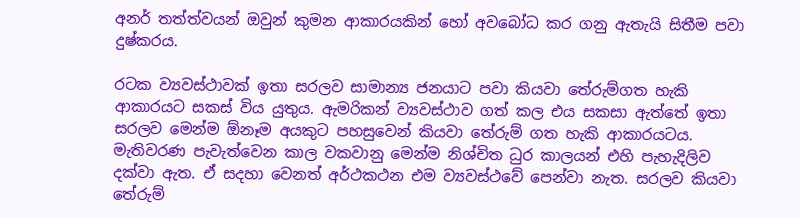අනර් තත්ත්වයන් ඔවුන් කුමන ආකාරයකින් හෝ අවබෝධ කර ගනු ඇතැයි සිතීම පවා දුෂ්කරය.

රටක ව්‍යවස්ථාවක් ඉතා සරලව සාමාන්‍ය ජනයාට පවා කියවා තේරුම්ගත හැකි ආකාරයට සකස් විය යුතුය. ඇමරිකන් ව්‍යවස්ථාව ගත් කල එය සකසා ඇත්තේ ඉතා සරලව මෙන්ම ඕනෑම අයකුට පහසුවෙන් කියවා තේරුම් ගත හැකි ආකාරයටය. මැතිවරණ පැවැත්වෙන කාල වකවානු මෙන්ම නිශ්චිත ධුර කාලයන් එහි පැහැදිලිව දක්වා ඇත. ඒ සදහා වෙනත් අර්ථකථන එම ව්‍යවස්ථවේ පෙන්වා නැත. සරලව කියවා තේරුම්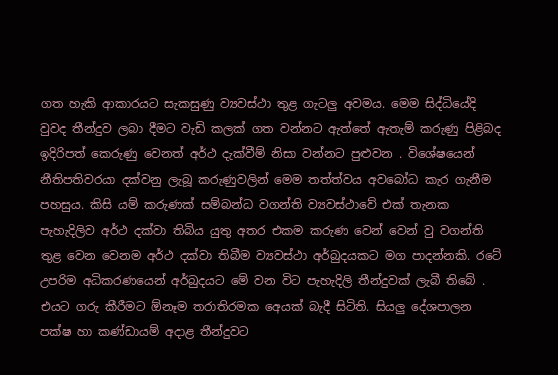ගත හැකි ආකාරයට සැකසුණු ව්‍යවස්ථා තුළ ගැටලු අවමය. මෙම සිද්ධියේදි වුවද තීන්දුව ලබා දීමට වැඩි කලක් ගත වන්නට ඇත්තේ ඇතැම් කරුණු පිළිබද ඉදිරිපත් කෙරුණු වෙනත් අර්ථ දැක්වීම් නිසා වන්නට පුළුවන . විශේෂයෙන් නීතිපතිවරයා දක්වනු ලැබූ කරුණුවලින් මෙම තත්ත්වය අවබෝධ කැර ගැනීම පහසුය. කිසි යම් කරුණක් සම්බන්ධ වගන්ති ව්‍යවස්ථාවේ එක් තැනක පැහැදිලිව අර්ථ දක්වා තිබිය යුතු අතර එකම කරුණ වෙන් වෙන් වු වගන්ති තුළ වෙන වෙනම අර්ථ දක්වා තිබීම ව්‍යවස්ථා අර්බුදයකට මග පාදන්නකි. රටේ උපරිම අධිකරණයෙන් අර්බුදයට මේ වන විට පැහැදිලි තීන්දුවක් ලැබී තිබේ . එයට ගරු කීරීමට ඕනෑම තරාතිරමක අ‍ෙයක් බැදී සිටිති. සියලු දේශපාලන පක්ෂ හා කණ්ඩායම් අදාළ තීන්දුවට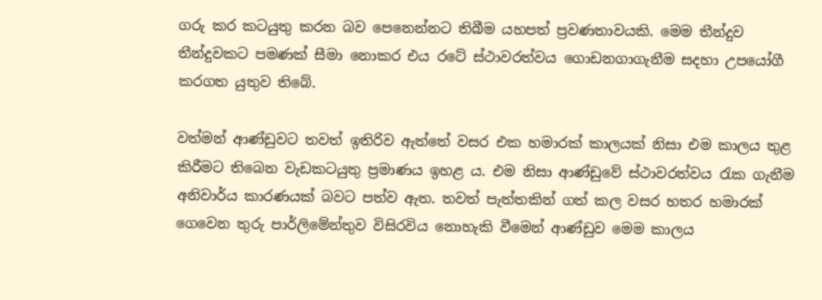ගරු කර කටයුතු කරන බව පෙනෙන්නට තිබීම යහපත් ප්‍රවණතාවයකි. මෙම තීන්දුව තීන්දුවකට පමණක් සීමා නොකර එය රටේ ස්ථාවරත්වය ගොඩනගාගැනීම සදහා උපයෝගී කරගත යුතුව තිබේ.

වත්මන් ආණ්ඩුවට තවත් ඉතිරිව ඇත්තේ වසර එක හමාරක් කාලයක් නිසා එම කාලය තුළ කිරීමට තිබෙන වැඩකටයුතු ප්‍රමාණය ඉහළ ය. එම නිසා ආණ්ඩුවේ ස්ථාවරත්වය රැක ගැනීම අනිවාර්ය කාරණයක් බවට පත්ව ඇත. තවත් පැත්තකින් ගත් කල වසර හතර හමාරක් ගෙවෙන තුරු පාර්ලිමේන්තුව විසිරවිය නොහැකි වීමෙන් ආණ්ඩුව මෙම කාලය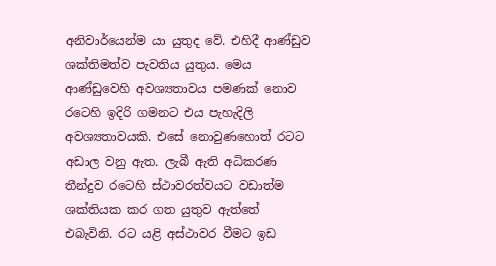අනිවාර්යෙන්ම යා යුතුද වේ. එහිදී ආණ්ඩුව ශක්තිමත්ව පැවතිය යුතුය. මෙය ආණ්ඩුවෙහි අවශ්‍යතාවය පමණක් නොව රටෙහි ඉදිරි ගමනට එය පැහැදිලි අවශ්‍යතාවයකි. එසේ නොවුණහොත් රටට අඩාල වනු ඇත. ලැබී ඇති අධිකරණ තීන්දුව රටෙහි ස්ථාවරත්වයට වඩාත්ම ශක්තියක කර ගත යුතුව ඇත්තේ එබැවිනි. රට යළි අස්ථාවර වීමට ඉඩ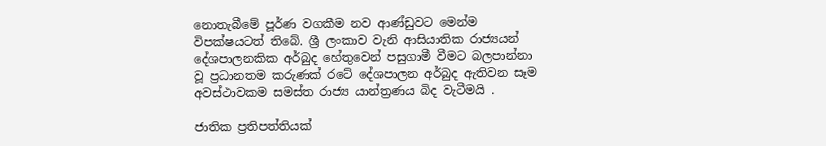නොතැබීමේ පූර්ණ වගකීම නව ආණ්ඩුවට මෙන්ම විපක්ෂයටත් තිබේ. ශ්‍රී ලංකාව වැනි ආසියාතික රාජ්‍යයන් දේශපාලනකික අර්බුද හේතුවෙන් පසුගාමී වීමට බලපාන්නා වූ ප්‍රධානතම කරුණක් රටේ දේශපාලන අර්බුද ඇතිවන සෑම අවස්ථාවකම සමස්ත රාජ්‍ය යාන්ත්‍රණය බිද වැටීමයි .

ජාතික ප්‍රතිපත්තියක්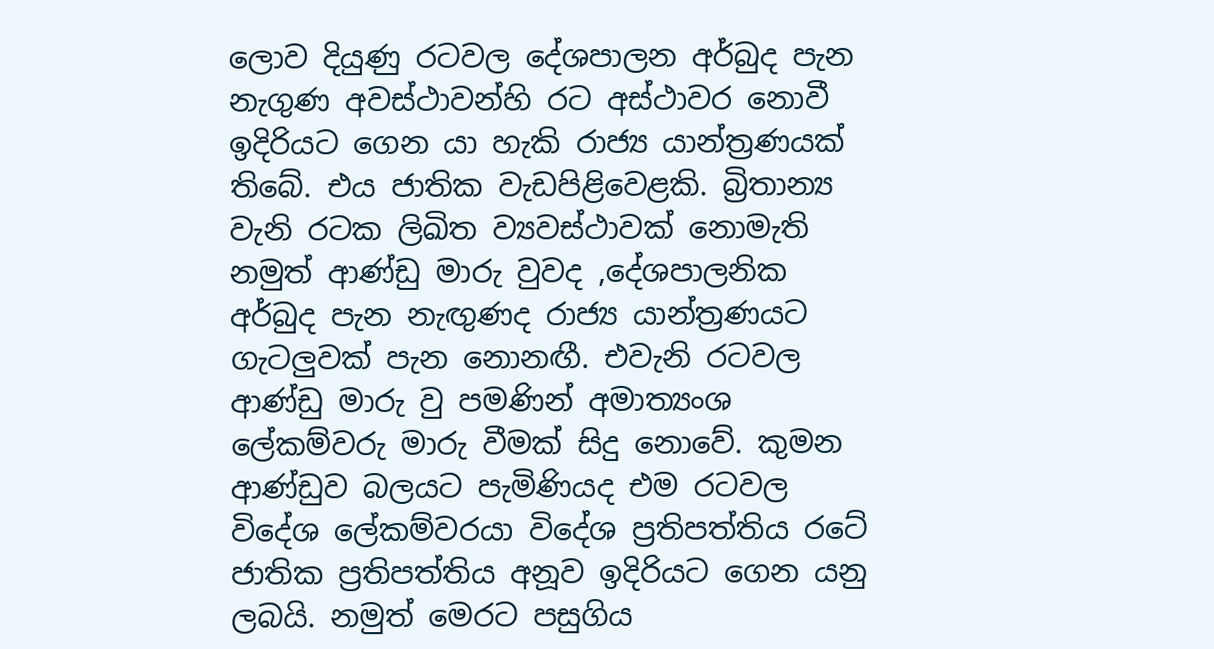ලොව දියුණු රටවල දේශපාලන අර්බුද පැන නැගුණ අවස්ථාවන්හි රට අස්ථාවර නොවී ඉදිරියට ගෙන යා හැකි රාජ්‍ය යාන්ත්‍රණයක් තිබේ. එය ජාතික වැඩපිළිවෙළකි. බ්‍රිතාන්‍ය වැනි රටක ලිඛිත ව්‍යවස්ථාවක් නොමැති නමුත් ආණ්ඩු මාරු වුවද ,දේශපාලනික අර්බුද පැන නැඟුණද රාජ්‍ය යාන්ත්‍රණයට ගැටලුවක් පැන නොනඟී. එවැනි රටවල ආණ්ඩු මාරු වු පමණින් අමාත්‍යංශ ලේකම්වරු මාරු වීමක් සිදු නොවේ. කුමන ආණ්ඩුව බලයට පැමිණියද එම රටවල විදේශ ලේකම්වරයා විදේශ ප්‍රතිපත්තිය රටේ ජාතික ප්‍රතිපත්තිය අනූව ඉදිරියට ගෙන යනු ලබයි. නමුත් මෙරට පසුගිය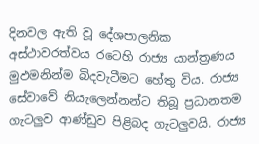දිනවල ඇති වූ දේශපාලනික අස්ථාවරත්වය රටෙහි රාජ්‍ය යාන්ත්‍රණය මුඵමනින්ම බිදවැටීමට හේතු විය. රාජ්‍ය සේවාවේ නියැලෙන්නන්ට තිබූ ප්‍රධානතම ගැටලුව ආණ්ඩුව පිළිබද ගැටලුවයි. රාජ්‍ය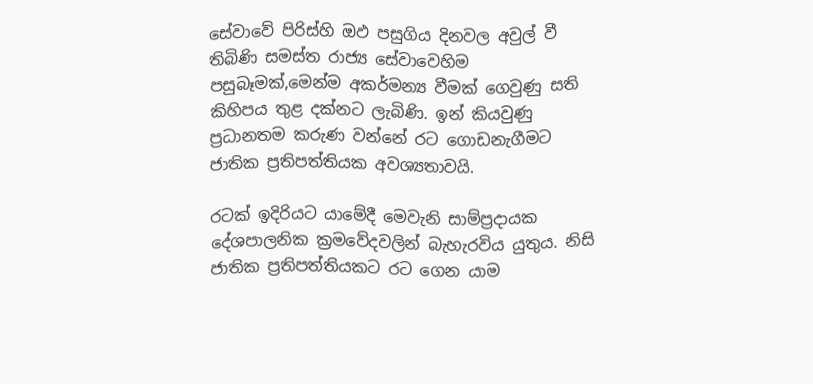සේවාවේ පිරිස්හි ඔඵ පසුගිය දිනවල අවුල් වී තිබිණි සමස්ත රාජ්‍ය සේවාවෙහිම පසුබෑමක්,මෙන්ම අකර්මන්‍ය වීමක් ගෙවුණු සති කිහිපය තුළ දක්නට ලැබිණි. ඉන් කියවුණු ප්‍රධානතම කරුණ වන්නේ රට ගොඩනැගීමට ජාතික ප්‍රතිපත්තියක අවශ්‍යතාවයි.

රටක් ඉදිරියට යාමේදී මෙවැනි සාම්ප්‍රදායක දේශපාලනික ක්‍රමවේදවලින් බැහැරවිය යුතුය. නිසි ජාතික ප්‍රතිපත්තියකට රට ගෙන යාම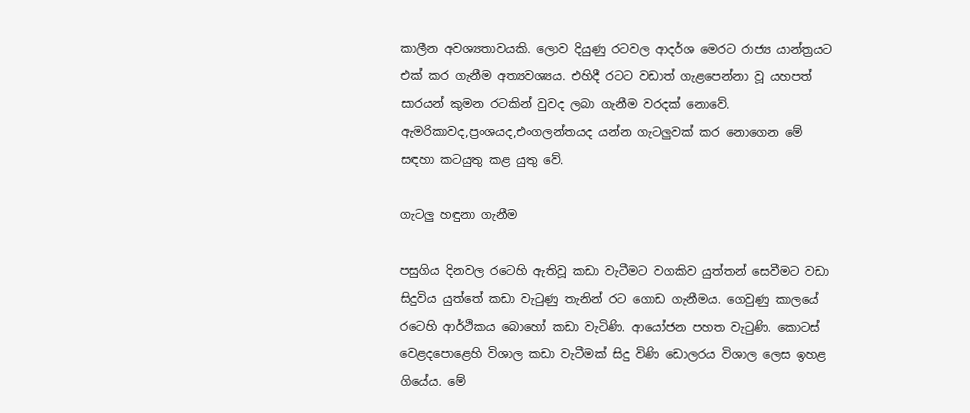කාලීන අවශ්‍යතාවයකි. ලොව දියුණු රටවල ආදර්ශ මෙරට රාජ්‍ය යාන්ත්‍රයට එක් කර ගැනීම අත්‍යවශ්‍යය. එහිදී රටට වඩාත් ගැළපෙන්නා වූ යහපත් සාරයන් කුමන රටකින් වුවද ලබා ගැනීම වරදක් නොවේ. ඇමරිකාවද,ප්‍රංශයද,එංගලන්තයද යන්න ගැටලුවක් කර නොගෙන මේ සඳහා කටයුතු කළ යුතු වේ.

ගැටලු හඳුනා ගැනීම

පසුගිය දිනවල රටෙහි ඇතිවූ කඩා වැටීමට වගකිව යුත්තන් සෙවීමට වඩා සිදුවිය යුත්තේ කඩා වැටුණු තැනින් රට ගොඩ ගැනීමය. ගෙවුණු කාලයේ රටෙහි ආර්ථිකය බොහෝ කඩා වැටිණි. ආයෝජන පහත වැටුණි. කොටස් වෙළදපොළෙහි විශාල කඩා වැටීමක් සිදු විණි ඩොලරය විශාල ලෙස ඉහළ ගියේය. මේ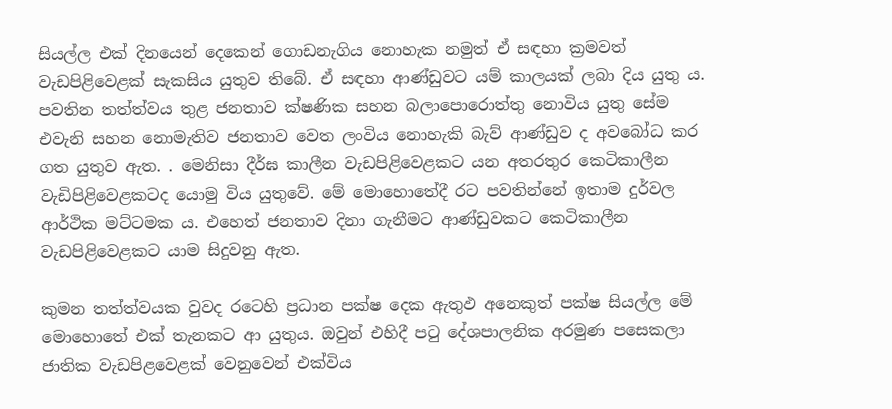සියල්ල එක් දිනයෙන් දෙකෙන් ගොඩනැගිය නොහැක නමුත් ඒ සඳහා ක්‍රමවත් වැඩපිළිවෙළක් සැකසිය යුතුව තිබේ. ඒ සඳහා ආණ්ඩුවට යම් කාලයක් ලබා දිය යුතු ය. පවතින තත්ත්වය තුළ ජනතාව ක්ෂණික සහන බලාපොරොත්තු නොවිය යුතු සේම එවැනි සහන නොමැතිව ජනතාව වෙත ලංවිය නොහැකි බැව් ආණ්ඩුව ද අවබෝධ කර ගත යුතුව ඇත. . මෙනිසා දීර්ඝ කාලීන වැඩපිළිවෙළකට යන අතරතුර කෙටිකාලීන වැඩිපිළිවෙළකටද යොමු විය යුතුවේ. මේ මොහොතේදී රට පවතින්නේ ඉතාම දුර්වල ආර්ථික මට්ටමක ය. එහෙත් ජනතාව දිනා ගැනීමට ආණ්ඩුවකට කෙටිකාලීන වැඩපිළිවෙළකට යාම සිදුවනු ඇත.

කුමන තත්ත්වයක වුවද රටෙහි ප්‍රධාන පක්ෂ දෙක ඇතුඵ අනෙකුත් පක්ෂ සියල්ල මේ මොහොතේ එක් තැනකට ආ යුතුය. ඔවුන් එහිදී පටු දේශපාලනික අරමුණ පසෙකලා ජාතික වැඩපිළවෙළක් වෙනුවෙන් එක්විය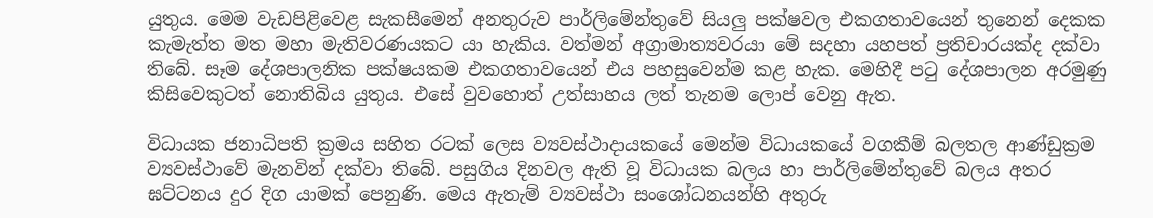යුතුය. මෙම වැඩපිළිවෙළ සැකසීමෙන් අනතුරුව පාර්ලිමේන්තුවේ සියලු පක්ෂවල එකගතාවයෙන් තුනෙන් දෙකක කැමැත්ත මත මහා මැතිවරණයකට යා හැකිය. වත්මන් අග්‍රාමාත්‍යවරයා මේ සදහා යහපත් ප්‍රතිචාරයක්ද දක්වා තිබේ. සෑම දේශපාලනික පක්ෂයකම එකගතාවයෙන් එය පහසුවෙන්ම කළ හැක. මෙහිදී පටු දේශපාලන අරමුණු කිසිවෙකුටත් නොතිබිය යුතුය. එසේ වුවහොත් උත්සාහය ලත් තැනම ලොප් වෙනු ඇත.

විධායක ජනාධිපති ක්‍රමය සහිත රටක් ලෙස ව්‍යවස්ථාදායකයේ මෙන්ම විධායකයේ වගකීම් බලතල ආණ්ඩුක්‍රම ව්‍යවස්ථාවේ මැනවින් දක්වා තිබේ. පසුගිය දිනවල ඇති වූ විධායක බලය හා පාර්ලිමේන්තුවේ බලය අතර ඝට්ටනය දුර දිග යාමක් පෙනුණි. මෙය ඇතැම් ව්‍යවස්ථා සංශෝධනයන්හි අතුරු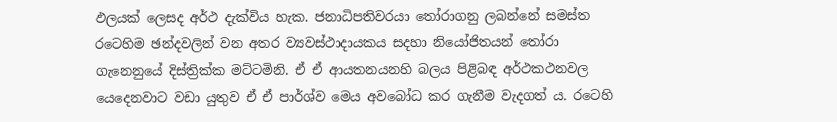ඵලයක් ලෙසද අර්ථ දැක්විය හැක. ජනාධිපතිවරයා තෝරාගනු ලබන්නේ සමස්ත රටෙහිම ඡන්දවලින් වන අතර ව්‍යවස්ථාදායකය සදහා නියෝජිතයන් තෝරා ගැනෙනුයේ දිස්ත්‍රික්ක මට්ටමිනි. ඒ ඒ ආයතනයනහි බලය පිළිබඳ අර්ථකථනවල යෙදෙනවාට වඩා යුතුව ඒ ඒ පාර්ශ්ව මෙය අවබෝධ කර ගැනීම වැදගත් ය. රටෙහි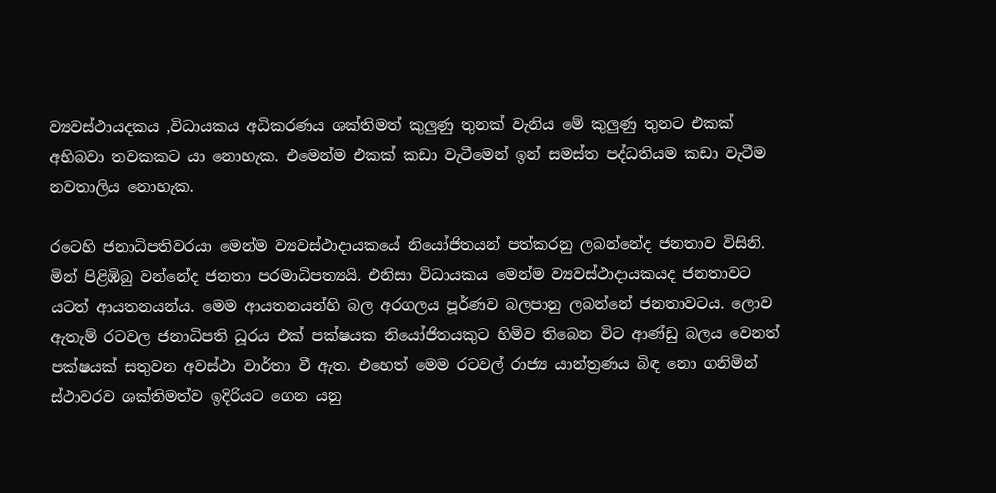ව්‍යවස්ථායදකය ,විධායකය අධිකරණය ශක්තිමත් කුලුණු තුනක් වැනිය මේ කුලුණු තුනට එකක් අභිබවා තවකකට යා නොහැක. එමෙන්ම එකක් කඩා වැටීමෙන් ඉන් සමස්ත පද්ධතියම කඩා වැටීම නවතාලිය නොහැක.

රටෙහි ජනාධිපතිවරයා මෙන්ම ව්‍යවස්ථාදායකයේ නියෝජිතයන් පත්කරනු ලබන්නේද ජනතාව විසිනි. මින් පිළිඹිබු වන්නේද ජනතා පරමාධිපත්‍යයි. එනිසා විධායකය මෙන්ම ව්‍යවස්ථාදායකයද ජනතාවට යටත් ආයතනයන්ය. මෙම ආයතනයන්හි බල අරගලය පූර්ණව බලපානු ලබන්නේ ජනතාවටය. ලොව ඇතැම් රටවල ජනාධිපති ධූරය එක් පක්ෂයක නියෝජිතයකුට හිමිව තිබෙන විට ආණ්ඩු බලය වෙනත් පක්ෂයක් සතුවන අවස්ථා වාර්තා වී ඇත. එහෙත් මෙම රටවල් රාජ්‍ය යාන්ත්‍රණය බිඳ නො ගනිමින් ස්ථාවරව ශක්තිමත්ව ඉදිරියට ගෙන යනු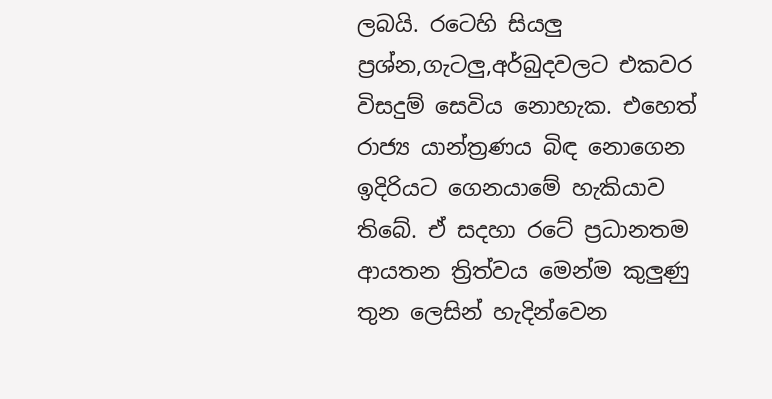ලබයි. රටෙහි සියලු ප්‍රශ්න,ගැටලු,අර්බුදවලට එකවර විසදුම් සෙවිය නොහැක. එහෙත් රාජ්‍ය යාන්ත්‍රණය බිඳ නොගෙන ඉදිරියට ගෙනයාමේ හැකියාව තිබේ. ඒ සදහා රටේ ප්‍රධානතම ආයතන ත්‍රිත්වය මෙන්ම කුලුණු තුන ලෙසින් හැදින්වෙන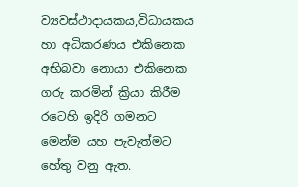ව්‍යවස්ථාදායකය,විධායකය හා අධිකරණය එකිනෙක අභිබවා නොයා එකිනෙක ගරු කරමින් ක්‍රියා කිරීම රටෙහි ඉදිරි ගමනට මෙන්ම යහ පැවැත්මට හේතු වනු ඇත.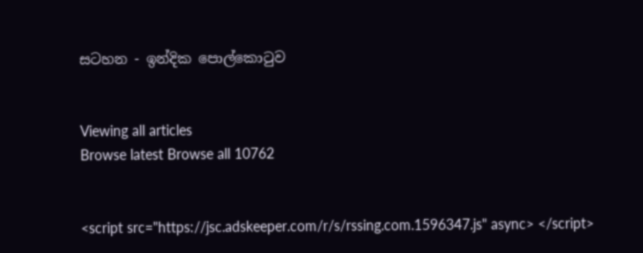සටහන - ඉන්දික පොල්කොටුව


Viewing all articles
Browse latest Browse all 10762


<script src="https://jsc.adskeeper.com/r/s/rssing.com.1596347.js" async> </script>